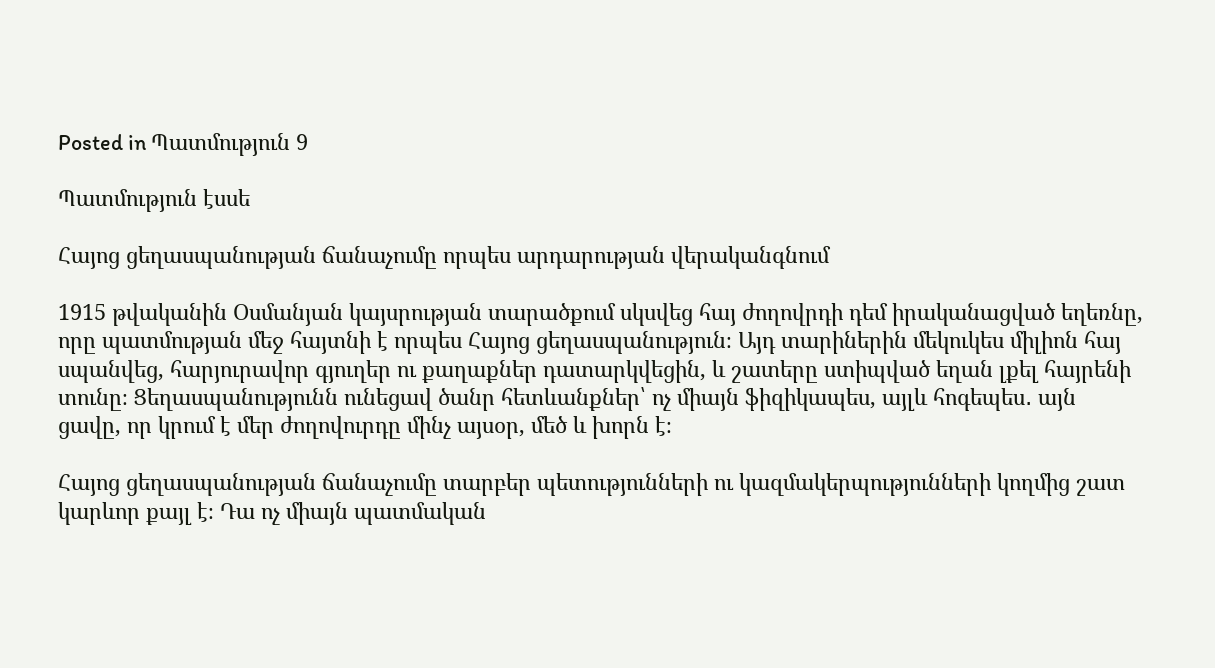Posted in Պատմություն 9

Պատմություն էսսե

Հայոց ցեղասպանության ճանաչումը որպես արդարության վերականգնում

1915 թվականին Օսմանյան կայսրության տարածքում սկսվեց հայ ժողովրդի դեմ իրականացված եղեռնը, որը պատմության մեջ հայտնի է որպես Հայոց ցեղասպանություն։ Այդ տարիներին մեկուկես միլիոն հայ սպանվեց, հարյուրավոր գյուղեր ու քաղաքներ դատարկվեցին, և շատերը ստիպված եղան լքել հայրենի տունը։ Ցեղասպանությունն ունեցավ ծանր հետևանքներ՝ ոչ միայն ֆիզիկապես, այլև հոգեպես․ այն ցավը, որ կրում է մեր ժողովուրդը մինչ այսօր, մեծ և խորն է։

Հայոց ցեղասպանության ճանաչումը տարբեր պետությունների ու կազմակերպությունների կողմից շատ կարևոր քայլ է։ Դա ոչ միայն պատմական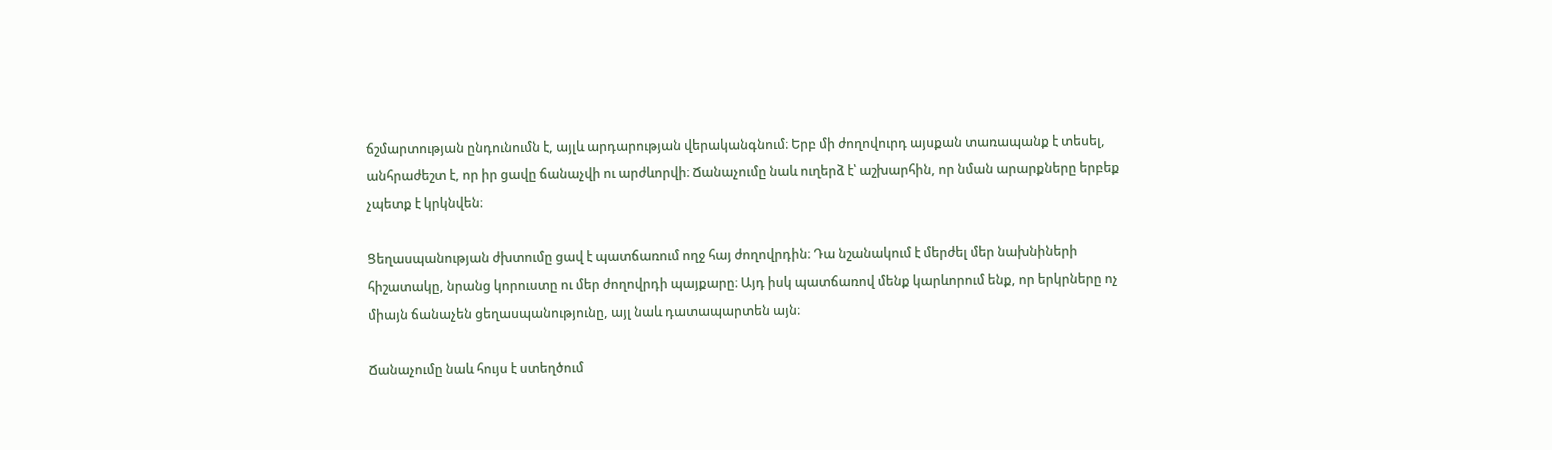ճշմարտության ընդունումն է, այլև արդարության վերականգնում։ Երբ մի ժողովուրդ այսքան տառապանք է տեսել, անհրաժեշտ է, որ իր ցավը ճանաչվի ու արժևորվի։ Ճանաչումը նաև ուղերձ է՝ աշխարհին, որ նման արարքները երբեք չպետք է կրկնվեն։

Ցեղասպանության ժխտումը ցավ է պատճառում ողջ հայ ժողովրդին։ Դա նշանակում է մերժել մեր նախնիների հիշատակը, նրանց կորուստը ու մեր ժողովրդի պայքարը։ Այդ իսկ պատճառով մենք կարևորում ենք, որ երկրները ոչ միայն ճանաչեն ցեղասպանությունը, այլ նաև դատապարտեն այն։

Ճանաչումը նաև հույս է ստեղծում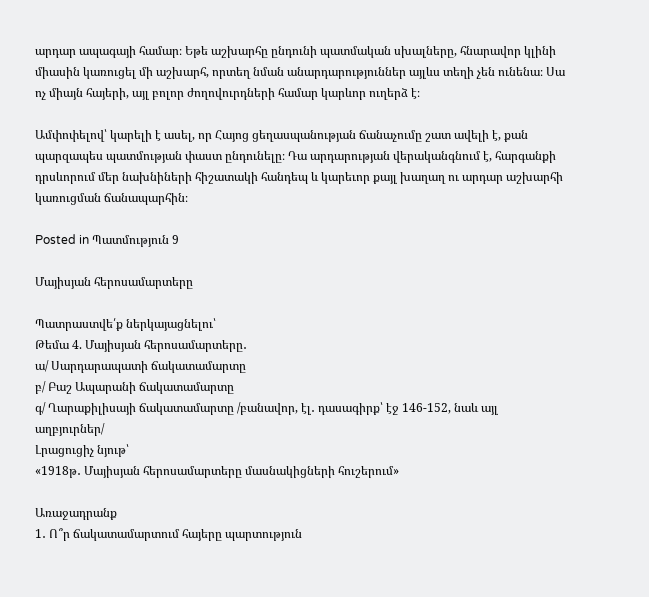արդար ապագայի համար։ Եթե աշխարհը ընդունի պատմական սխալները, հնարավոր կլինի միասին կառուցել մի աշխարհ, որտեղ նման անարդարություններ այլևս տեղի չեն ունենա։ Սա ոչ միայն հայերի, այլ բոլոր ժողովուրդների համար կարևոր ուղերձ է։

Ամփոփելով՝ կարելի է ասել, որ Հայոց ցեղասպանության ճանաչումը շատ ավելի է, քան պարզապես պատմության փաստ ընդունելը։ Դա արդարության վերականգնում է, հարգանքի դրսևորում մեր նախնիների հիշատակի հանդեպ և կարեւոր քայլ խաղաղ ու արդար աշխարհի կառուցման ճանապարհին։

Posted in Պատմություն 9

Մայիսյան հերոսամարտերը

Պատրաստվե՛ք ներկայացնելու՝
Թեմա 4. Մայիսյան հերոսամարտերը․
ա/ Սարդարապատի ճակատամարտը
բ/ Բաշ Ապարանի ճակատամարտը
գ/ Ղարաքիլիսայի ճակատամարտը /բանավոր, էլ․ դասագիրք՝ էջ 146-152, նաև այլ աղբյուրներ/
Լրացուցիչ նյութ՝
«1918թ․ Մայիսյան հերոսամարտերը մասնակիցների հուշերում»

Առաջադրանք
1․ Ո՞ր ճակատամարտում հայերը պարտություն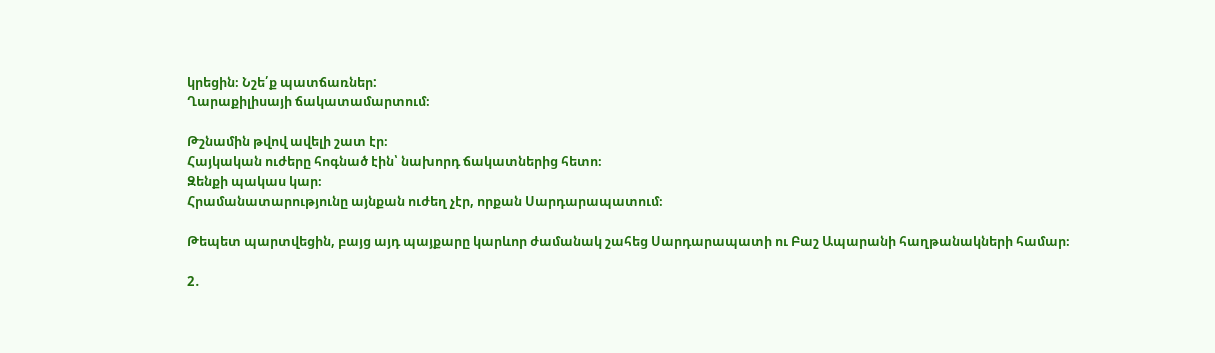կրեցին։ Նշե՛ք պատճառներ:
Ղարաքիլիսայի ճակատամարտում։

Թշնամին թվով ավելի շատ էր։
Հայկական ուժերը հոգնած էին՝ նախորդ ճակատներից հետո։
Զենքի պակաս կար։
Հրամանատարությունը այնքան ուժեղ չէր, որքան Սարդարապատում։

Թեպետ պարտվեցին, բայց այդ պայքարը կարևոր ժամանակ շահեց Սարդարապատի ու Բաշ Ապարանի հաղթանակների համար։

2․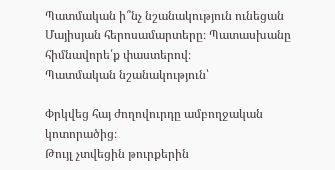Պատմական ի՞նչ նշանակություն ունեցան Մայիսյան հերոսամարտերը։ Պատասխանը հիմնավորե՛ք փաստերով։
Պատմական նշանակություն՝

Փրկվեց հայ ժողովուրդը ամբողջական կոտորածից։
Թույլ չտվեցին թուրքերին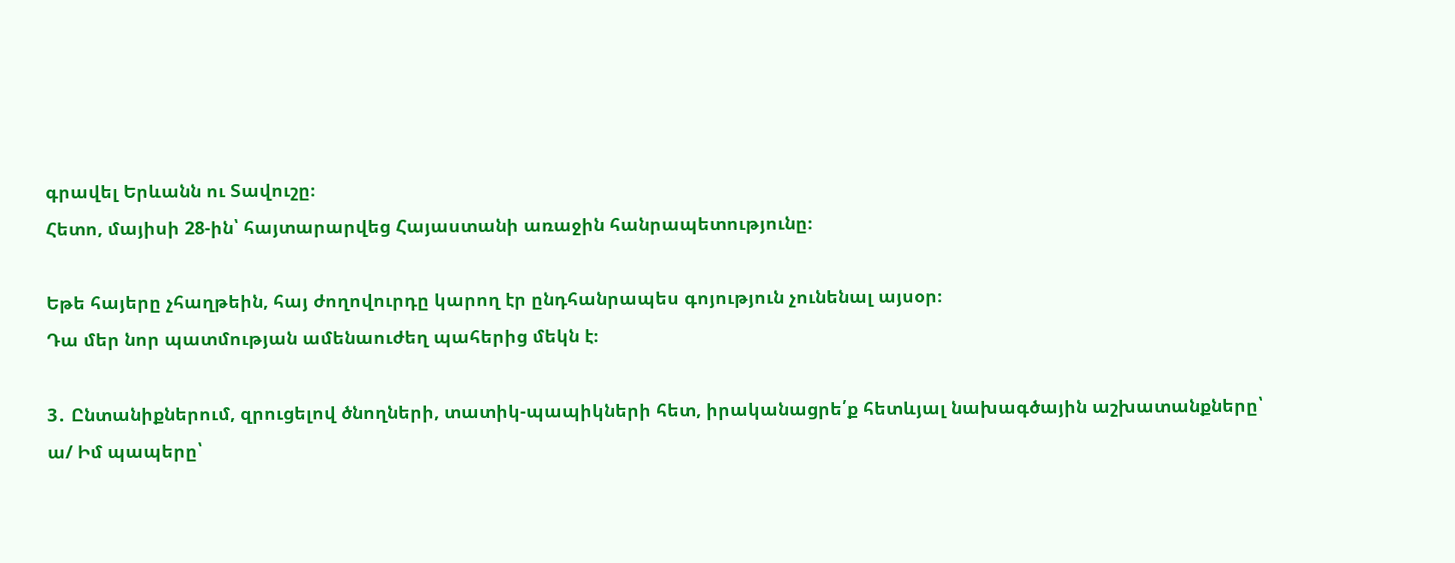գրավել Երևանն ու Տավուշը։
Հետո, մայիսի 28-ին՝ հայտարարվեց Հայաստանի առաջին հանրապետությունը։

Եթե հայերը չհաղթեին, հայ ժողովուրդը կարող էր ընդհանրապես գոյություն չունենալ այսօր։
Դա մեր նոր պատմության ամենաուժեղ պահերից մեկն է։

3․ Ընտանիքներում, զրուցելով ծնողների, տատիկ-պապիկների հետ, իրականացրե՛ք հետևյալ նախագծային աշխատանքները՝
ա/ Իմ պապերը՝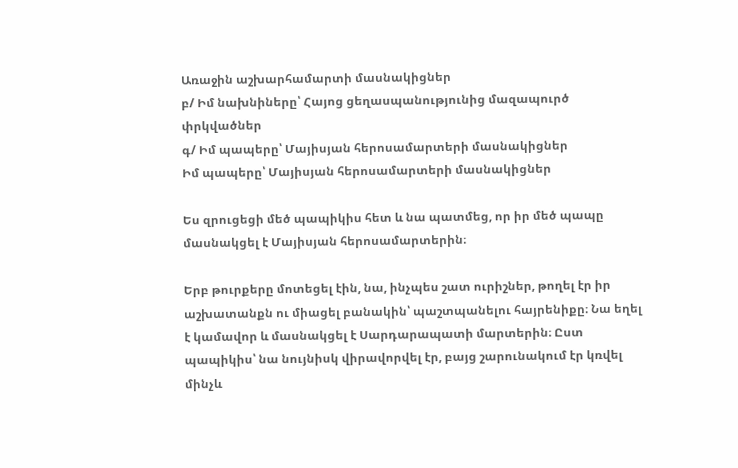Առաջին աշխարհամարտի մասնակիցներ
բ/ Իմ նախնիները՝ Հայոց ցեղասպանությունից մազապուրծ փրկվածներ
գ/ Իմ պապերը՝ Մայիսյան հերոսամարտերի մասնակիցներ
Իմ պապերը՝ Մայիսյան հերոսամարտերի մասնակիցներ

Ես զրուցեցի մեծ պապիկիս հետ և նա պատմեց, որ իր մեծ պապը մասնակցել է Մայիսյան հերոսամարտերին։

Երբ թուրքերը մոտեցել էին, նա, ինչպես շատ ուրիշներ, թողել էր իր աշխատանքն ու միացել բանակին՝ պաշտպանելու հայրենիքը։ Նա եղել է կամավոր և մասնակցել է Սարդարապատի մարտերին։ Ըստ պապիկիս՝ նա նույնիսկ վիրավորվել էր, բայց շարունակում էր կռվել մինչև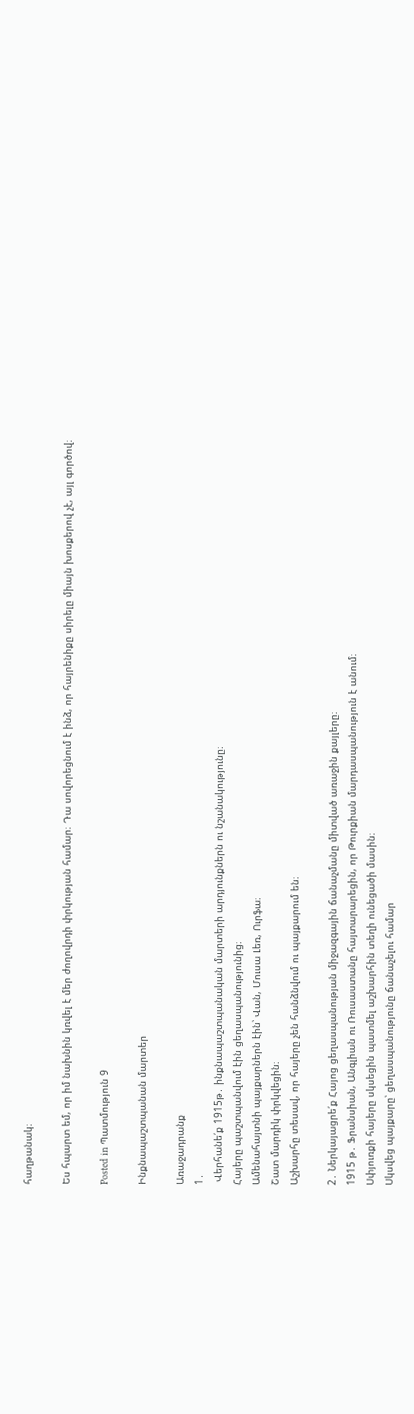հաղթանակ։

Ես հպարտ եմ, որ իմ նախնին կռվել է մեր ժողովրդի փրկության համար։ Դա սովորեցնում է ինձ, որ հայրենիքը սիրելը միայն խոսքերով չէ, այլ գործով։

Posted in Պատմություն 9

Ինքնապաշտպանան մարտեր

Առաջադրանք
1․
 Վերհանե՛ք 1915թ․ ինքնապաշտպանական մարտերի արդյունքներն ու նշանակությունը։
Հայերը պաշտպանվում էին ցեղասպանությունից։
Ամենահայտնի պայքարներն էին՝ Վան, Մուսա Լեռ, Ուրֆա։
Շատ մարդիկ փրկվեցին։
Աշխարհը տեսավ, որ հայերը չեն հանձնվում ու պայքարում են։

2․ Ներկայացրե՛ք Հայոց ցեղասպանության միջազգային ճանաչմանը միտված առաջին քայլերը։
1915 թ․ Ֆրանսիան, Անգլիան ու Ռուսաստանը հայտարարեցին, որ Թուրքիան մարդասպանություն է անում։
Սփյուռքի հայերը սկսեցին պատմել աշխարհին տեղի ունեցածի մասին։
Սկսվեց պայքարը՝ ցեղասպանությունը ճանաչելու համար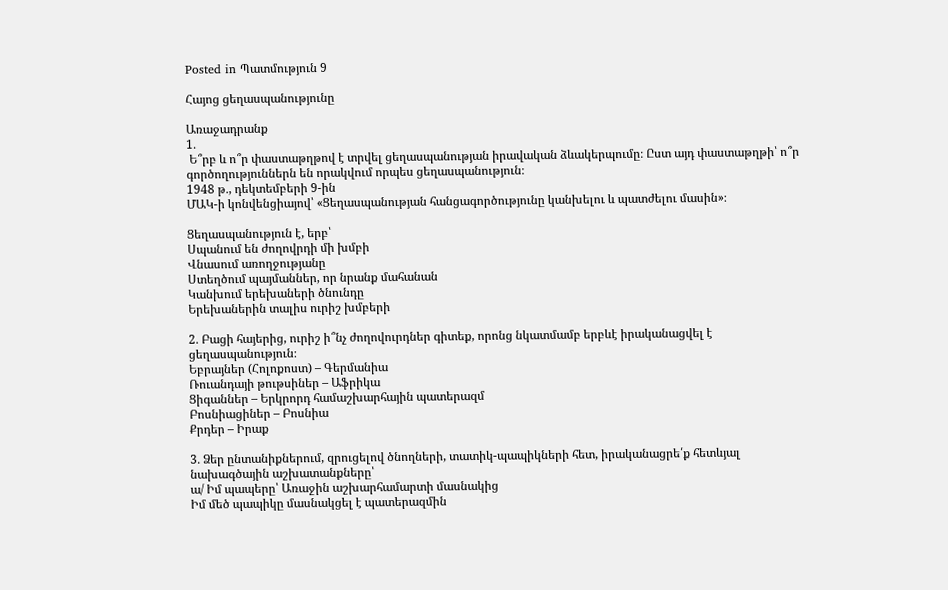Posted in Պատմություն 9

Հայոց ցեղասպանությունը

Առաջադրանք
1․
 Ե՞րբ և ո՞ր փաստաթղթով է տրվել ցեղասպանության իրավական ձևակերպումը։ Ըստ այդ փաստաթղթի՝ ո՞ր գործողություններն են որակվում որպես ցեղասպանություն։
1948 թ․, դեկտեմբերի 9-ին
ՄԱԿ-ի կոնվենցիայով՝ «Ցեղասպանության հանցագործությունը կանխելու և պատժելու մասին»։

Ցեղասպանություն է, երբ՝
Սպանում են ժողովրդի մի խմբի
Վնասում առողջությանը
Ստեղծում պայմաններ, որ նրանք մահանան
Կանխում երեխաների ծնունդը
Երեխաներին տալիս ուրիշ խմբերի

2․ Բացի հայերից, ուրիշ ի՞նչ ժողովուրդներ գիտեք, որոնց նկատմամբ երբևէ իրականացվել է ցեղասպանություն։
Եբրայներ (Հոլոքոստ) – Գերմանիա
Ռուանդայի թութսիներ – Աֆրիկա
Ցիգաններ – Երկրորդ համաշխարհային պատերազմ
Բոսնիացիներ – Բոսնիա
Քրդեր – Իրաք

3․ Ձեր ընտանիքներում, զրուցելով ծնողների, տատիկ-պապիկների հետ, իրականացրե՛ք հետևյալ նախագծային աշխատանքները՝
ա/ Իմ պապերը՝ Առաջին աշխարհամարտի մասնակից
Իմ մեծ պապիկը մասնակցել է պատերազմին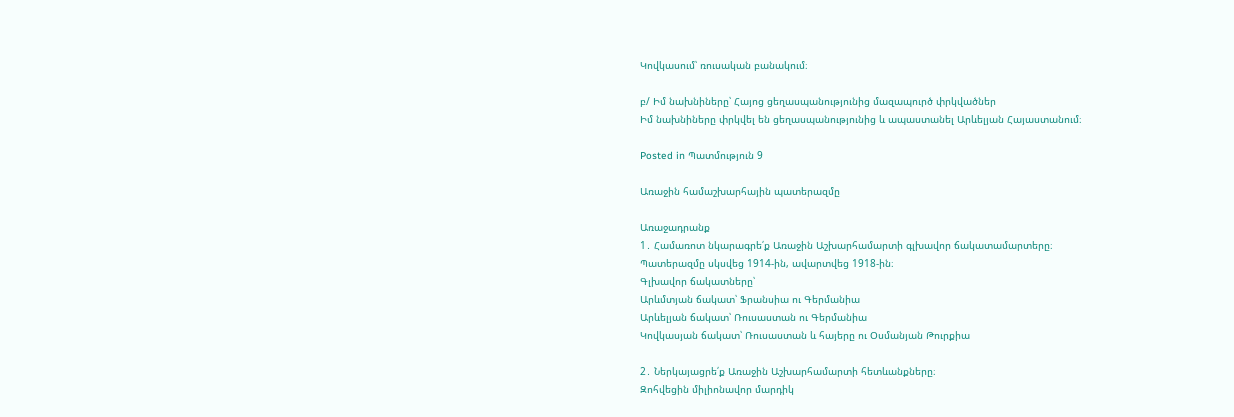Կովկասում՝ ռուսական բանակում։

բ/ Իմ նախնիները՝ Հայոց ցեղասպանությունից մազապուրծ փրկվածներ
Իմ նախնիները փրկվել են ցեղասպանությունից և ապաստանել Արևելյան Հայաստանում։

Posted in Պատմություն 9

Առաջին համաշխարհային պատերազմը

Առաջադրանք
1․ Համառոտ նկարագրե՛ք Առաջին Աշխարհամարտի գլխավոր ճակատամարտերը։
Պատերազմը սկսվեց 1914-ին, ավարտվեց 1918-ին։
Գլխավոր ճակատները՝
Արևմտյան ճակատ՝ Ֆրանսիա ու Գերմանիա
Արևելյան ճակատ՝ Ռուսաստան ու Գերմանիա
Կովկասյան ճակատ՝ Ռուսաստան և հայերը ու Օսմանյան Թուրքիա

2․ Ներկայացրե՛ք Առաջին Աշխարհամարտի հետևանքները։
Զոհվեցին միլիոնավոր մարդիկ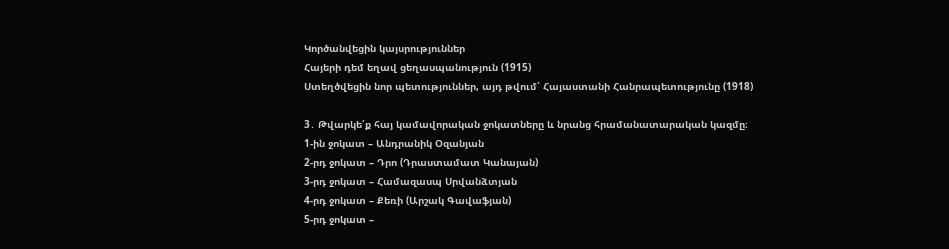Կործանվեցին կայսրություններ
Հայերի դեմ եղավ ցեղասպանություն (1915)
Ստեղծվեցին նոր պետություններ, այդ թվում՝ Հայաստանի Հանրապետությունը (1918)

3․ Թվարկե՛ք հայ կամավորական ջոկատները և նրանց հրամանատարական կազմը։
1-ին ջոկատ – Անդրանիկ Օզանյան
2-րդ ջոկատ – Դրո (Դրաստամատ Կանայան)
3-րդ ջոկատ – Համազասպ Սրվանձտյան
4-րդ ջոկատ – Քեռի (Արշակ Գավաֆյան)
5-րդ ջոկատ –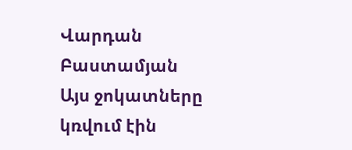Վարդան Բաստամյան
Այս ջոկատները կռվում էին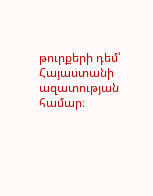թուրքերի դեմ՝ Հայաստանի ազատության համար։